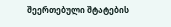შეერთებული შტატების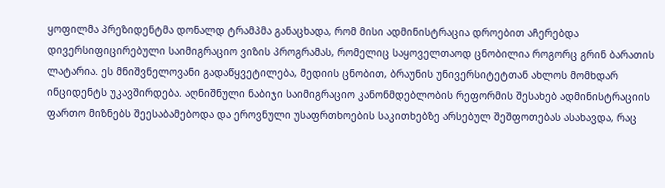ყოფილმა პრეზიდენტმა დონალდ ტრამპმა განაცხადა, რომ მისი ადმინისტრაცია დროებით აჩერებდა დივერსიფიცირებული საიმიგრაციო ვიზის პროგრამას, რომელიც საყოველთაოდ ცნობილია როგორც გრინ ბარათის ლატარია. ეს მნიშვნელოვანი გადაწყვეტილება, მედიის ცნობით, ბრაუნის უნივერსიტეტთან ახლოს მომხდარ ინციდენტს უკავშირდება. აღნიშნული ნაბიჯი საიმიგრაციო კანონმდებლობის რეფორმის შესახებ ადმინისტრაციის ფართო მიზნებს შეესაბამებოდა და ეროვნული უსაფრთხოების საკითხებზე არსებულ შეშფოთებას ასახავდა, რაც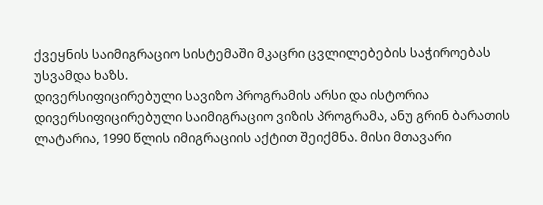ქვეყნის საიმიგრაციო სისტემაში მკაცრი ცვლილებების საჭიროებას უსვამდა ხაზს.
დივერსიფიცირებული სავიზო პროგრამის არსი და ისტორია
დივერსიფიცირებული საიმიგრაციო ვიზის პროგრამა, ანუ გრინ ბარათის ლატარია, 1990 წლის იმიგრაციის აქტით შეიქმნა. მისი მთავარი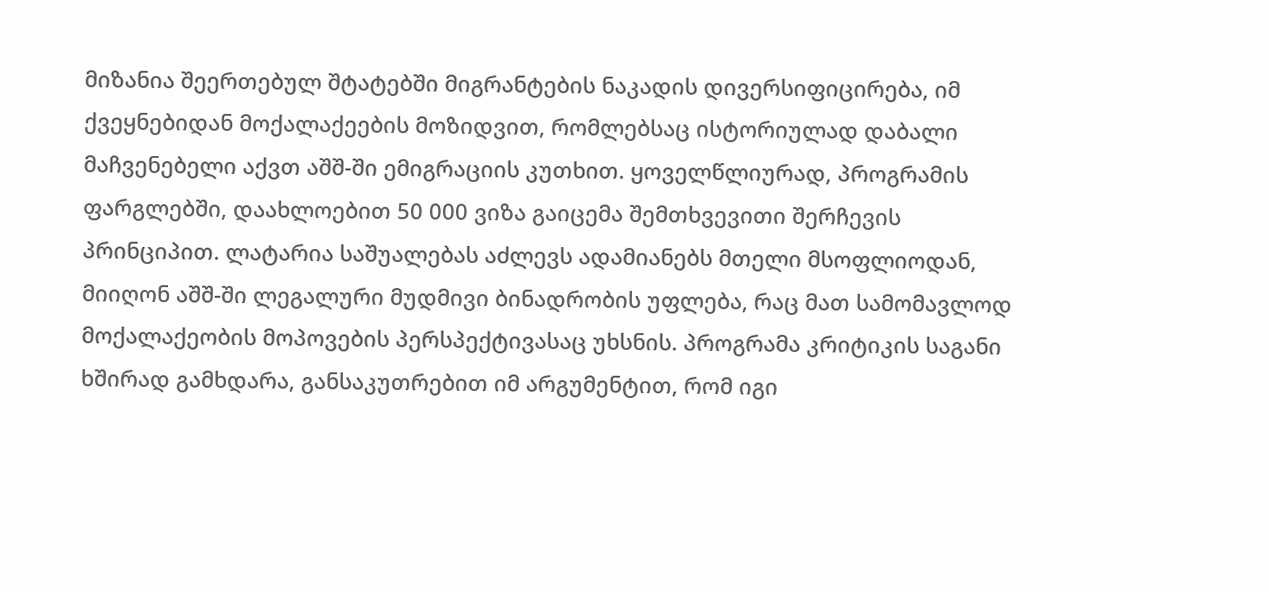მიზანია შეერთებულ შტატებში მიგრანტების ნაკადის დივერსიფიცირება, იმ ქვეყნებიდან მოქალაქეების მოზიდვით, რომლებსაც ისტორიულად დაბალი მაჩვენებელი აქვთ აშშ-ში ემიგრაციის კუთხით. ყოველწლიურად, პროგრამის ფარგლებში, დაახლოებით 50 000 ვიზა გაიცემა შემთხვევითი შერჩევის პრინციპით. ლატარია საშუალებას აძლევს ადამიანებს მთელი მსოფლიოდან, მიიღონ აშშ-ში ლეგალური მუდმივი ბინადრობის უფლება, რაც მათ სამომავლოდ მოქალაქეობის მოპოვების პერსპექტივასაც უხსნის. პროგრამა კრიტიკის საგანი ხშირად გამხდარა, განსაკუთრებით იმ არგუმენტით, რომ იგი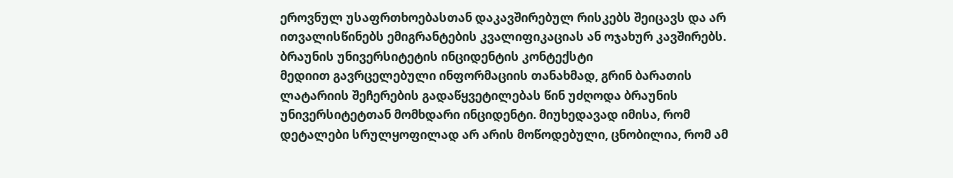ეროვნულ უსაფრთხოებასთან დაკავშირებულ რისკებს შეიცავს და არ ითვალისწინებს ემიგრანტების კვალიფიკაციას ან ოჯახურ კავშირებს.
ბრაუნის უნივერსიტეტის ინციდენტის კონტექსტი
მედიით გავრცელებული ინფორმაციის თანახმად, გრინ ბარათის ლატარიის შეჩერების გადაწყვეტილებას წინ უძღოდა ბრაუნის უნივერსიტეტთან მომხდარი ინციდენტი. მიუხედავად იმისა, რომ დეტალები სრულყოფილად არ არის მოწოდებული, ცნობილია, რომ ამ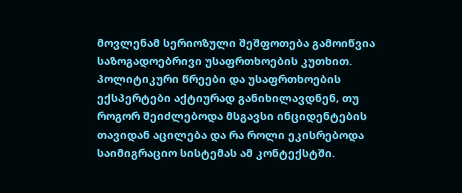მოვლენამ სერიოზული შეშფოთება გამოიწვია საზოგადოებრივი უსაფრთხოების კუთხით. პოლიტიკური წრეები და უსაფრთხოების ექსპერტები აქტიურად განიხილავდნენ, თუ როგორ შეიძლებოდა მსგავსი ინციდენტების თავიდან აცილება და რა როლი ეკისრებოდა საიმიგრაციო სისტემას ამ კონტექსტში.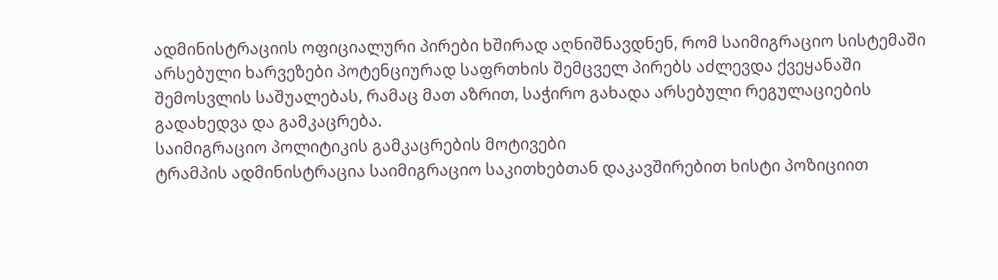ადმინისტრაციის ოფიციალური პირები ხშირად აღნიშნავდნენ, რომ საიმიგრაციო სისტემაში არსებული ხარვეზები პოტენციურად საფრთხის შემცველ პირებს აძლევდა ქვეყანაში შემოსვლის საშუალებას, რამაც მათ აზრით, საჭირო გახადა არსებული რეგულაციების გადახედვა და გამკაცრება.
საიმიგრაციო პოლიტიკის გამკაცრების მოტივები
ტრამპის ადმინისტრაცია საიმიგრაციო საკითხებთან დაკავშირებით ხისტი პოზიციით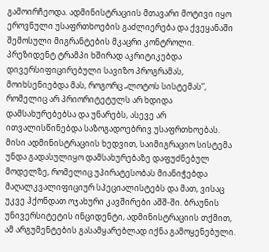გამოირჩეოდა. ადმინისტრაციის მთავარი მოტივი იყო ეროვნული უსაფრთხოების გაძლიერება და ქვეყანაში შემოსული მიგრანტების მკაცრი კონტროლი. პრეზიდენტ ტრამპი ხშირად აკრიტიკებდა დივერსიფიცირებული სავიზო პროგრამას, მოიხსენიებდა მას, როგორც „ლოტოს სისტემას“, რომელიც არ პრიორიტეტულს არ ხდიდა დამსახურებებსა და უნარებს, ასევე არ ითვალისწინებდა საზოგადოებრივ უსაფრთხოებას. მისი ადმინისტრაციის ხედვით, საიმიგრაციო სისტემა უნდა გადასულიყო დამსახურებაზე დაფუძნებულ მოდელზე, რომელიც უპირატესობას მიანიჭებდა მაღალკვალიფიციურ სპეციალისტებს და მათ, ვისაც უკვე ჰქონდათ ოჯახური კავშირები აშშ-ში. ბრაუნის უნივერსიტეტის ინციდენტი, ადმინისტრაციის თქმით, ამ არგუმენტების გასამყარებლად იქნა გამოყენებული.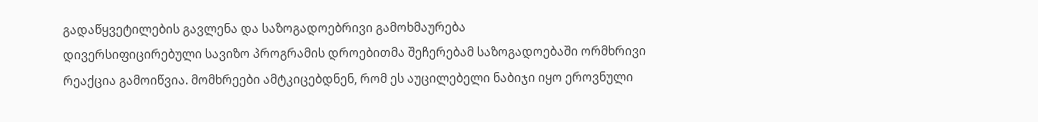გადაწყვეტილების გავლენა და საზოგადოებრივი გამოხმაურება
დივერსიფიცირებული სავიზო პროგრამის დროებითმა შეჩერებამ საზოგადოებაში ორმხრივი რეაქცია გამოიწვია. მომხრეები ამტკიცებდნენ, რომ ეს აუცილებელი ნაბიჯი იყო ეროვნული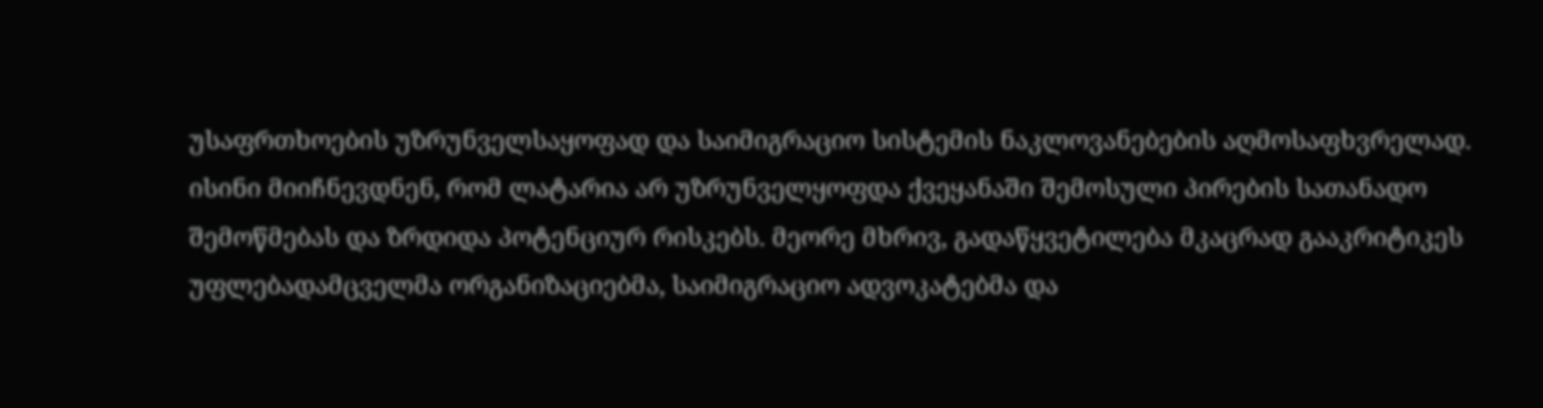უსაფრთხოების უზრუნველსაყოფად და საიმიგრაციო სისტემის ნაკლოვანებების აღმოსაფხვრელად. ისინი მიიჩნევდნენ, რომ ლატარია არ უზრუნველყოფდა ქვეყანაში შემოსული პირების სათანადო შემოწმებას და ზრდიდა პოტენციურ რისკებს. მეორე მხრივ, გადაწყვეტილება მკაცრად გააკრიტიკეს უფლებადამცველმა ორგანიზაციებმა, საიმიგრაციო ადვოკატებმა და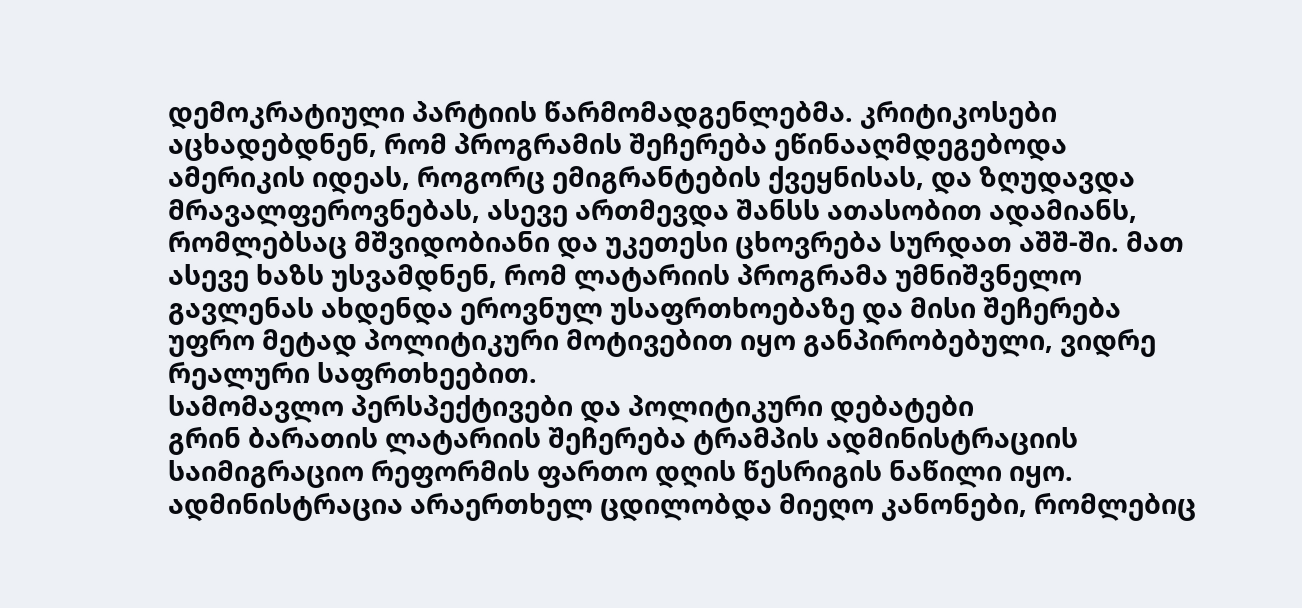დემოკრატიული პარტიის წარმომადგენლებმა. კრიტიკოსები აცხადებდნენ, რომ პროგრამის შეჩერება ეწინააღმდეგებოდა ამერიკის იდეას, როგორც ემიგრანტების ქვეყნისას, და ზღუდავდა მრავალფეროვნებას, ასევე ართმევდა შანსს ათასობით ადამიანს, რომლებსაც მშვიდობიანი და უკეთესი ცხოვრება სურდათ აშშ-ში. მათ ასევე ხაზს უსვამდნენ, რომ ლატარიის პროგრამა უმნიშვნელო გავლენას ახდენდა ეროვნულ უსაფრთხოებაზე და მისი შეჩერება უფრო მეტად პოლიტიკური მოტივებით იყო განპირობებული, ვიდრე რეალური საფრთხეებით.
სამომავლო პერსპექტივები და პოლიტიკური დებატები
გრინ ბარათის ლატარიის შეჩერება ტრამპის ადმინისტრაციის საიმიგრაციო რეფორმის ფართო დღის წესრიგის ნაწილი იყო. ადმინისტრაცია არაერთხელ ცდილობდა მიეღო კანონები, რომლებიც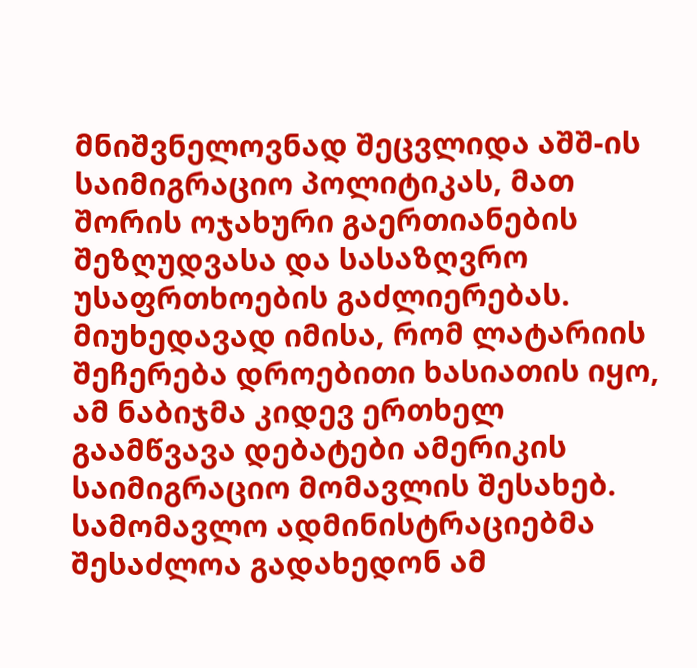მნიშვნელოვნად შეცვლიდა აშშ-ის საიმიგრაციო პოლიტიკას, მათ შორის ოჯახური გაერთიანების შეზღუდვასა და სასაზღვრო უსაფრთხოების გაძლიერებას. მიუხედავად იმისა, რომ ლატარიის შეჩერება დროებითი ხასიათის იყო, ამ ნაბიჯმა კიდევ ერთხელ გაამწვავა დებატები ამერიკის საიმიგრაციო მომავლის შესახებ. სამომავლო ადმინისტრაციებმა შესაძლოა გადახედონ ამ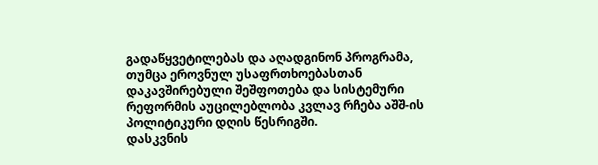გადაწყვეტილებას და აღადგინონ პროგრამა, თუმცა ეროვნულ უსაფრთხოებასთან დაკავშირებული შეშფოთება და სისტემური რეფორმის აუცილებლობა კვლავ რჩება აშშ-ის პოლიტიკური დღის წესრიგში.
დასკვნის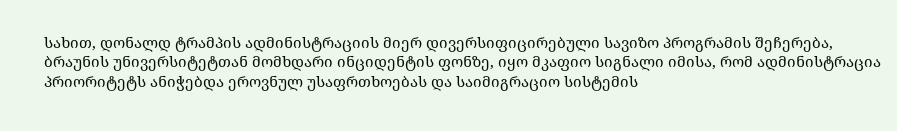სახით, დონალდ ტრამპის ადმინისტრაციის მიერ დივერსიფიცირებული სავიზო პროგრამის შეჩერება, ბრაუნის უნივერსიტეტთან მომხდარი ინციდენტის ფონზე, იყო მკაფიო სიგნალი იმისა, რომ ადმინისტრაცია პრიორიტეტს ანიჭებდა ეროვნულ უსაფრთხოებას და საიმიგრაციო სისტემის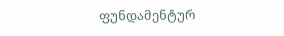ფუნდამენტურ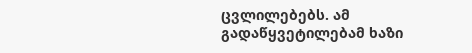ცვლილებებს. ამ გადაწყვეტილებამ ხაზი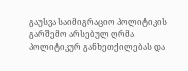გაუსვა საიმიგრაციო პოლიტიკის გარშემო არსებულ ღრმა პოლიტიკურ განხეთქილებას და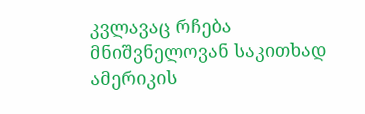კვლავაც რჩება მნიშვნელოვან საკითხად ამერიკის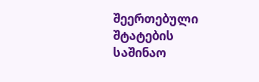შეერთებული შტატების საშინაო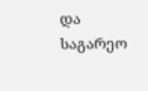და საგარეო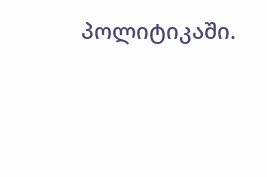პოლიტიკაში.